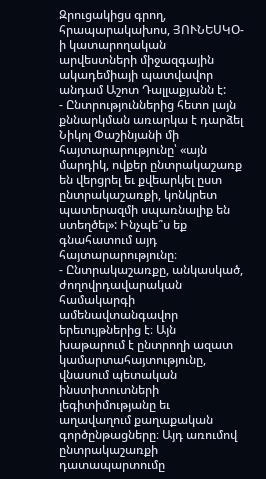Զրուցակիցս գրող, հրապարակախոս, ՅՈՒՆԵՍԿՕ-ի կատարողական արվեստների միջազգային ակադեմիայի պատվավոր անդամ Աշոտ Դալլաքյանն է:
- Ընտրություններից հետո լայն քննարկման առարկա է դարձել Նիկոլ Փաշինյանի մի հայտարարությունը՝ «այն մարդիկ, ովքեր ընտրակաշառք են վերցրել եւ քվեարկել ըստ ընտրակաշառքի, կոնկրետ պատերազմի սպառնալիք են ստեղծել»: Ինչպե՞ս եք գնահատում այդ հայտարարությունը։
- Ընտրակաշառքը, անկասկած, ժողովրդավարական համակարգի ամենավտանգավոր երեւույթներից է։ Այն խաթարում է ընտրողի ազատ կամարտահայտությունը, վնասում պետական ինստիտուտների լեգիտիմությանը եւ աղավաղում քաղաքական գործընթացները։ Այդ առումով ընտրակաշառքի դատապարտումը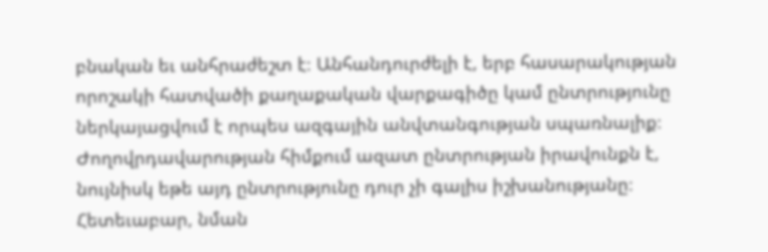բնական եւ անհրաժեշտ է։ Անհանդուրժելի է, երբ հասարակության որոշակի հատվածի քաղաքական վարքագիծը կամ ընտրությունը ներկայացվում է որպես ազգային անվտանգության սպառնալիք։ Ժողովրդավարության հիմքում ազատ ընտրության իրավունքն է, նույնիսկ եթե այդ ընտրությունը դուր չի գալիս իշխանությանը։ Հետեւաբար, նման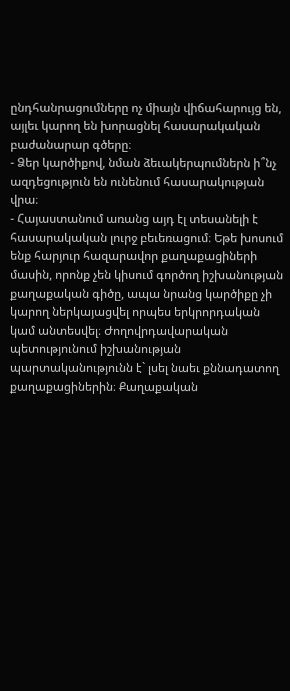ընդհանրացումները ոչ միայն վիճահարույց են, այլեւ կարող են խորացնել հասարակական բաժանարար գծերը։
- Ձեր կարծիքով, նման ձեւակերպումներն ի՞նչ ազդեցություն են ունենում հասարակության վրա։
- Հայաստանում առանց այդ էլ տեսանելի է հասարակական լուրջ բեւեռացում։ Եթե խոսում ենք հարյուր հազարավոր քաղաքացիների մասին, որոնք չեն կիսում գործող իշխանության քաղաքական գիծը, ապա նրանց կարծիքը չի կարող ներկայացվել որպես երկրորդական կամ անտեսվել։ Ժողովրդավարական պետությունում իշխանության պարտականությունն է` լսել նաեւ քննադատող քաղաքացիներին։ Քաղաքական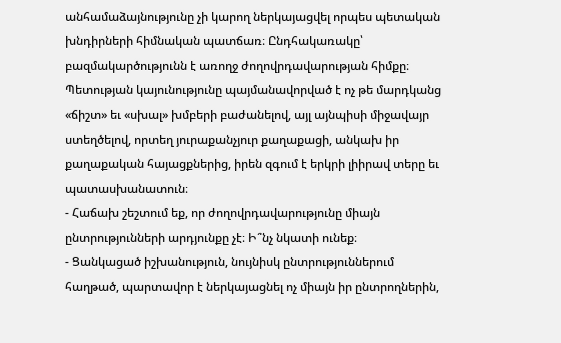անհամաձայնությունը չի կարող ներկայացվել որպես պետական խնդիրների հիմնական պատճառ։ Ընդհակառակը՝ բազմակարծությունն է առողջ ժողովրդավարության հիմքը։ Պետության կայունությունը պայմանավորված է ոչ թե մարդկանց «ճիշտ» եւ «սխալ» խմբերի բաժանելով, այլ այնպիսի միջավայր ստեղծելով, որտեղ յուրաքանչյուր քաղաքացի, անկախ իր քաղաքական հայացքներից, իրեն զգում է երկրի լիիրավ տերը եւ պատասխանատուն։
- Հաճախ շեշտում եք, որ ժողովրդավարությունը միայն ընտրությունների արդյունքը չէ։ Ի՞նչ նկատի ունեք։
- Ցանկացած իշխանություն, նույնիսկ ընտրություններում հաղթած, պարտավոր է ներկայացնել ոչ միայն իր ընտրողներին,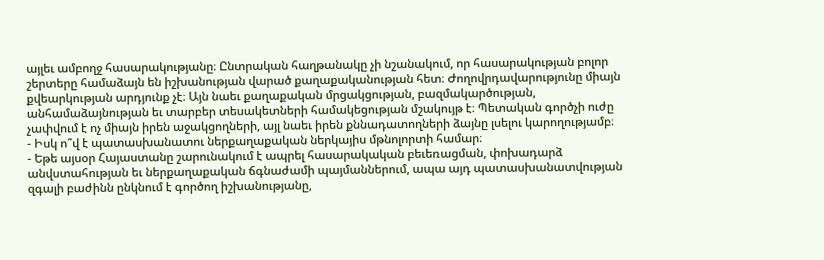այլեւ ամբողջ հասարակությանը։ Ընտրական հաղթանակը չի նշանակում, որ հասարակության բոլոր շերտերը համաձայն են իշխանության վարած քաղաքականության հետ։ Ժողովրդավարությունը միայն քվեարկության արդյունք չէ։ Այն նաեւ քաղաքական մրցակցության, բազմակարծության, անհամաձայնության եւ տարբեր տեսակետների համակեցության մշակույթ է։ Պետական գործչի ուժը չափվում է ոչ միայն իրեն աջակցողների, այլ նաեւ իրեն քննադատողների ձայնը լսելու կարողությամբ։
- Իսկ ո՞վ է պատասխանատու ներքաղաքական ներկայիս մթնոլորտի համար։
- Եթե այսօր Հայաստանը շարունակում է ապրել հասարակական բեւեռացման, փոխադարձ անվստահության եւ ներքաղաքական ճգնաժամի պայմաններում, ապա այդ պատասխանատվության զգալի բաժինն ընկնում է գործող իշխանությանը,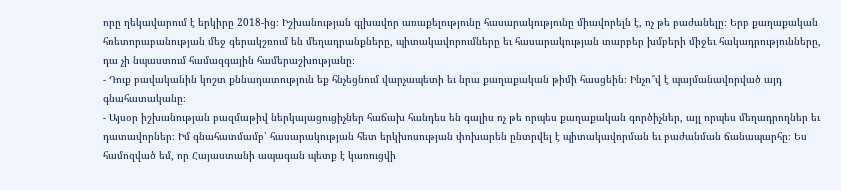որը ղեկավարում է երկիրը 2018-ից։ Իշխանության գլխավոր առաքելությունը հասարակությունը միավորելն է, ոչ թե բաժանելը։ Երբ քաղաքական հռետորաբանության մեջ գերակշռում են մեղադրանքները, պիտակավորումները եւ հասարակության տարբեր խմբերի միջեւ հակադրությունները, դա չի նպաստում համազգային համերաշխությանը։
- Դուք բավականին կոշտ քննադատություն եք հնչեցնում վարչապետի եւ նրա քաղաքական թիմի հասցեին։ Ինչո՞վ է պայմանավորված այդ գնահատականը։
- Այսօր իշխանության բազմաթիվ ներկայացուցիչներ հաճախ հանդես են գալիս ոչ թե որպես քաղաքական գործիչներ, այլ որպես մեղադրողներ եւ դատավորներ։ Իմ գնահատմամբ՝ հասարակության հետ երկխոսության փոխարեն ընտրվել է պիտակավորման եւ բաժանման ճանապարհը։ Ես համոզված եմ, որ Հայաստանի ապագան պետք է կառուցվի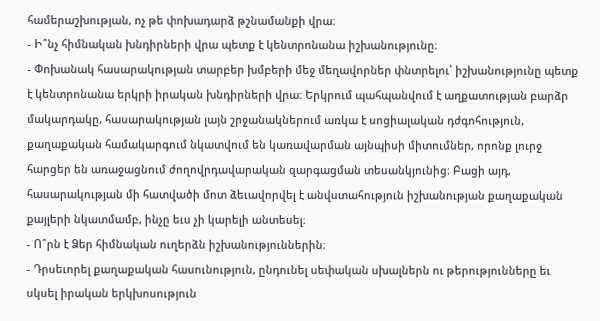համերաշխության, ոչ թե փոխադարձ թշնամանքի վրա։
- Ի՞նչ հիմնական խնդիրների վրա պետք է կենտրոնանա իշխանությունը։
- Փոխանակ հասարակության տարբեր խմբերի մեջ մեղավորներ փնտրելու՝ իշխանությունը պետք է կենտրոնանա երկրի իրական խնդիրների վրա։ Երկրում պահպանվում է աղքատության բարձր մակարդակը, հասարակության լայն շրջանակներում առկա է սոցիալական դժգոհություն, քաղաքական համակարգում նկատվում են կառավարման այնպիսի միտումներ, որոնք լուրջ հարցեր են առաջացնում ժողովրդավարական զարգացման տեսանկյունից։ Բացի այդ, հասարակության մի հատվածի մոտ ձեւավորվել է անվստահություն իշխանության քաղաքական քայլերի նկատմամբ, ինչը եւս չի կարելի անտեսել։
- Ո՞րն է Ձեր հիմնական ուղերձն իշխանություններին։
- Դրսեւորել քաղաքական հասունություն, ընդունել սեփական սխալներն ու թերությունները եւ սկսել իրական երկխոսություն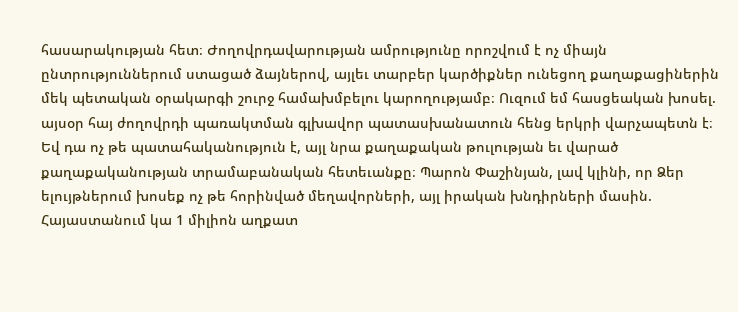հասարակության հետ։ Ժողովրդավարության ամրությունը որոշվում է ոչ միայն ընտրություններում ստացած ձայներով, այլեւ տարբեր կարծիքներ ունեցող քաղաքացիներին մեկ պետական օրակարգի շուրջ համախմբելու կարողությամբ։ Ուզում եմ հասցեական խոսել. այսօր հայ ժողովրդի պառակտման գլխավոր պատասխանատուն հենց երկրի վարչապետն է։ Եվ դա ոչ թե պատահականություն է, այլ նրա քաղաքական թուլության եւ վարած քաղաքականության տրամաբանական հետեւանքը։ Պարոն Փաշինյան, լավ կլինի, որ Ձեր ելույթներում խոսեք ոչ թե հորինված մեղավորների, այլ իրական խնդիրների մասին. Հայաստանում կա 1 միլիոն աղքատ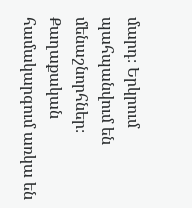մարդ։ Երկրում պահպանվում են մենաշնորհներ։ Քաղաքական համակարգում առկա են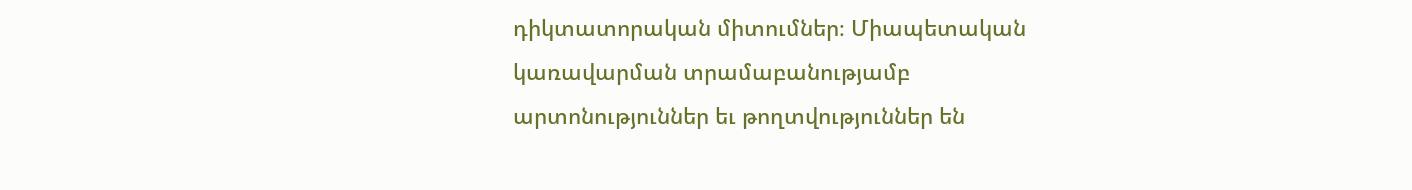դիկտատորական միտումներ։ Միապետական կառավարման տրամաբանությամբ արտոնություններ եւ թողտվություններ են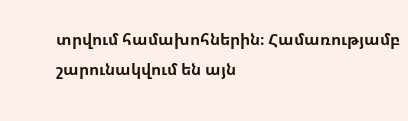տրվում համախոհներին։ Համառությամբ շարունակվում են այն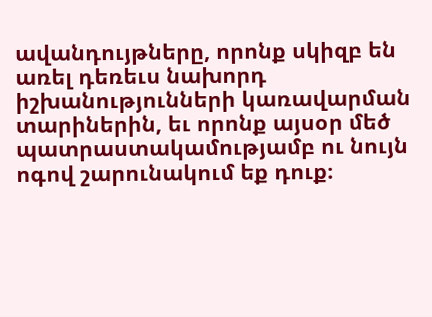ավանդույթները, որոնք սկիզբ են առել դեռեւս նախորդ իշխանությունների կառավարման տարիներին, եւ որոնք այսօր մեծ պատրաստակամությամբ ու նույն ոգով շարունակում եք դուք։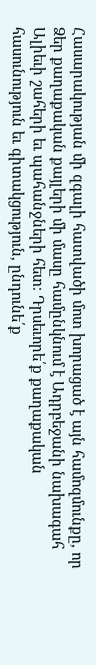Հասարակության մի զգալի հատվածի մոտ խորացած է այն համոզմունքը, որ Ձեր քաղաքական քայլերի մի մասը համընկնում է Ադրբեջանի նախագահ Ալիեւի շահերի եւ պահանջների հետ։ Դրսեւորե՛ք քաղաքական հասունություն եւ գիտակցություն, ընդունե՛ք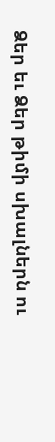Ձեր եւ Ձեր թիմի սխալներն ու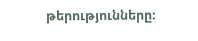թերությունները։